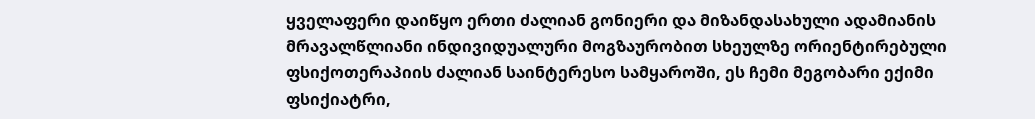ყველაფერი დაიწყო ერთი ძალიან გონიერი და მიზანდასახული ადამიანის მრავალწლიანი ინდივიდუალური მოგზაურობით სხეულზე ორიენტირებული ფსიქოთერაპიის ძალიან საინტერესო სამყაროში, ეს ჩემი მეგობარი ექიმი ფსიქიატრი,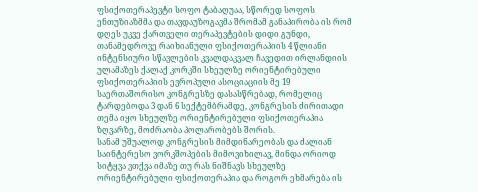ფსიქოთერაპევტი სოფო ტაბაღუაა, სწორედ სოფოს ენთუზიაზმმა და თავდაუზოგავმა შრომამ განაპირობა ის რომ დღეს უკვე ქართველი თერაპევტების დიდი გუნდი, თანამედროვე რაიხიანული ფსიქოთერაპიის 4 წლიანი ინტენსიური სწავლების კვალდაკვალ ჩავედით ირლანდიის ულამაზეს ქალაქ კორკში სხეულზე ორიენტირებული ფსიქოთერაპიის ევროპული ასოციაციის მე 19 საერთაშორისო კონგრესზე დასასწრებად, რომელიც ტარდებოდა 3 დან 6 სექტემბრამდე, კონგრესის ძირითადი თემა იყო სხეულზე ორიენტირებული ფსიქოთერაპია ზღვარზე, მოძრაობა პოლარობებს შორის.
სანამ უშუალოდ კონგრესის მიმდინარეობას და ძალიან საინტერესო ვორკშოპების მიმოვიხილავ, მინდა ორიოდ სიტყვა ვთქვა იმაზე თუ რას ნიშნავს სხეულზე ორიენტირებული ფსიქოთერაპია და როგორ ეხმარება ის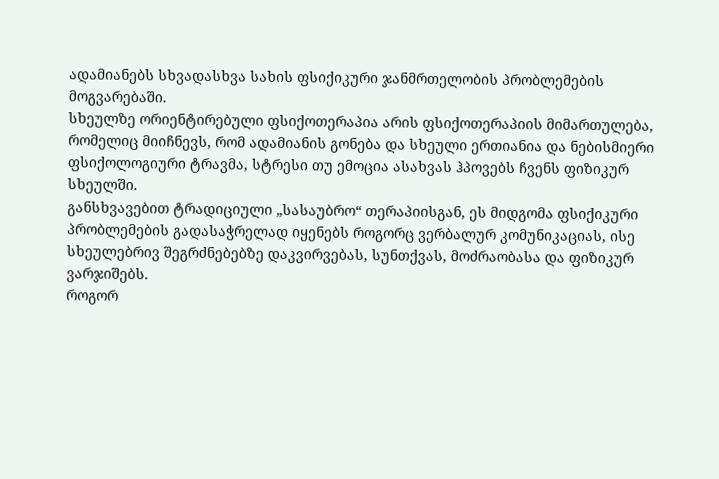ადამიანებს სხვადასხვა სახის ფსიქიკური ჯანმრთელობის პრობლემების მოგვარებაში.
სხეულზე ორიენტირებული ფსიქოთერაპია არის ფსიქოთერაპიის მიმართულება, რომელიც მიიჩნევს, რომ ადამიანის გონება და სხეული ერთიანია და ნებისმიერი ფსიქოლოგიური ტრავმა, სტრესი თუ ემოცია ასახვას ჰპოვებს ჩვენს ფიზიკურ სხეულში.
განსხვავებით ტრადიციული „სასაუბრო“ თერაპიისგან, ეს მიდგომა ფსიქიკური პრობლემების გადასაჭრელად იყენებს როგორც ვერბალურ კომუნიკაციას, ისე სხეულებრივ შეგრძნებებზე დაკვირვებას, სუნთქვას, მოძრაობასა და ფიზიკურ ვარჯიშებს.
როგორ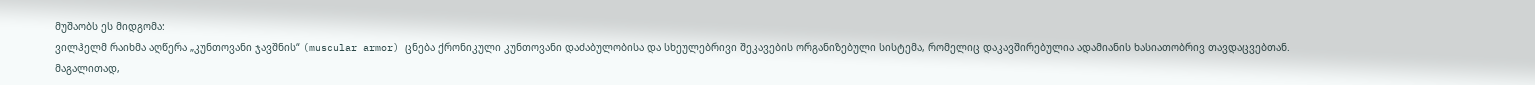მუშაობს ეს მიდგომა:
ვილჰელმ რაიხმა აღწერა „კუნთოვანი ჯავშნის“ (muscular armor) ცნება ქრონიკული კუნთოვანი დაძაბულობისა და სხეულებრივი შეკავების ორგანიზებული სისტემა, რომელიც დაკავშირებულია ადამიანის ხასიათობრივ თავდაცვებთან. მაგალითად,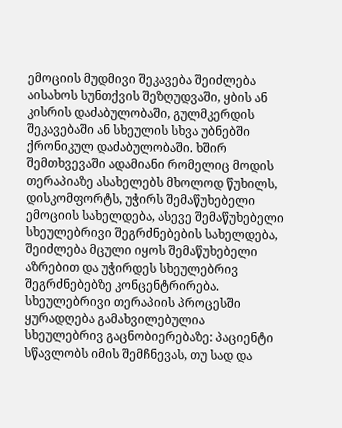ემოციის მუდმივი შეკავება შეიძლება აისახოს სუნთქვის შეზღუდვაში, ყბის ან კისრის დაძაბულობაში, გულმკერდის შეკავებაში ან სხეულის სხვა უბნებში ქრონიკულ დაძაბულობაში. ხშირ შემთხვევაში ადამიანი რომელიც მოდის თერაპიაზე ასახელებს მხოლოდ წუხილს, დისკომფორტს, უჭირს შემაწუხებელი ემოციის სახელდება, ასევე შემაწუხებელი სხეულებრივი შეგრძნებების სახელდება, შეიძლება მცული იყოს შემაწუხებელი აზრებით და უჭირდეს სხეულებრივ შეგრძნებებზე კონცენტრირება.
სხეულებრივი თერაპიის პროცესში ყურადღება გამახვილებულია
სხეულებრივ გაცნობიერებაზე: პაციენტი სწავლობს იმის შემჩნევას, თუ სად და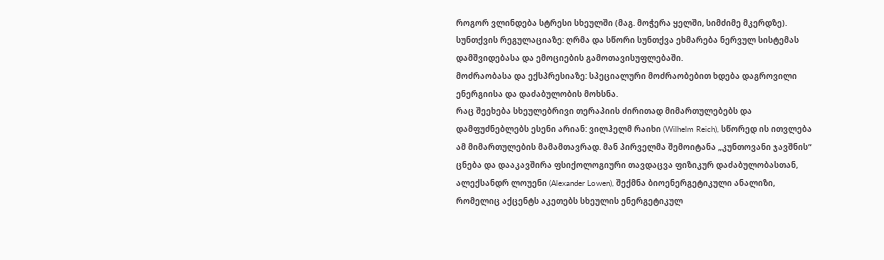როგორ ვლინდება სტრესი სხეულში (მაგ. მოჭერა ყელში, სიმძიმე მკერდზე).
სუნთქვის რეგულაციაზე: ღრმა და სწორი სუნთქვა ეხმარება ნერვულ სისტემას დამშვიდებასა და ემოციების გამოთავისუფლებაში.
მოძრაობასა და ექსპრესიაზე: სპეციალური მოძრაობებით ხდება დაგროვილი ენერგიისა და დაძაბულობის მოხსნა.
რაც შეეხება სხეულებრივი თერაპიის ძირითად მიმართულებებს და დამფუძნებლებს ესენი არიან: ვილჰელმ რაიხი (Wilhelm Reich), სწორედ ის ითვლება ამ მიმართულების მამამთავრად. მან პირველმა შემოიტანა „კუნთოვანი ჯავშნის“ ცნება და დააკავშირა ფსიქოლოგიური თავდაცვა ფიზიკურ დაძაბულობასთან, ალექსანდრ ლოუენი (Alexander Lowen), შექმნა ბიოენერგეტიკული ანალიზი, რომელიც აქცენტს აკეთებს სხეულის ენერგეტიკულ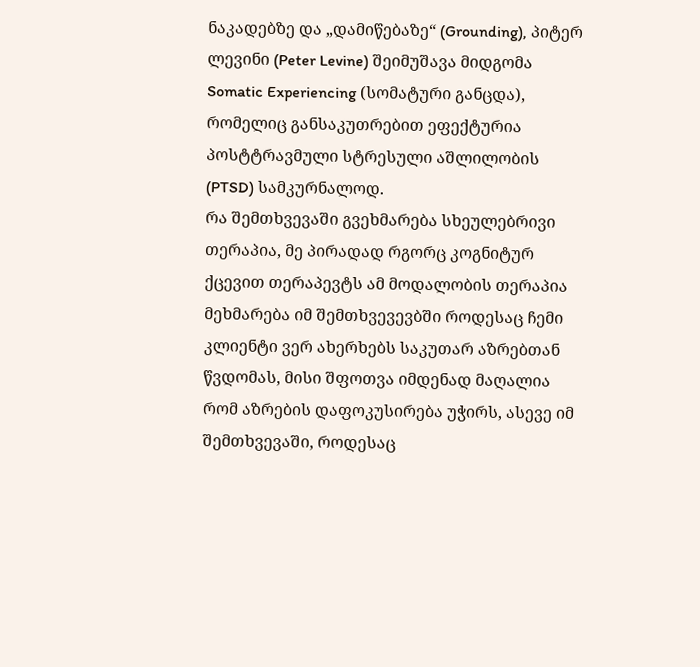ნაკადებზე და „დამიწებაზე“ (Grounding), პიტერ ლევინი (Peter Levine) შეიმუშავა მიდგომა Somatic Experiencing (სომატური განცდა), რომელიც განსაკუთრებით ეფექტურია პოსტტრავმული სტრესული აშლილობის (PTSD) სამკურნალოდ.
რა შემთხვევაში გვეხმარება სხეულებრივი თერაპია, მე პირადად რგორც კოგნიტურ ქცევით თერაპევტს ამ მოდალობის თერაპია მეხმარება იმ შემთხვევევბში როდესაც ჩემი კლიენტი ვერ ახერხებს საკუთარ აზრებთან წვდომას, მისი შფოთვა იმდენად მაღალია რომ აზრების დაფოკუსირება უჭირს, ასევე იმ შემთხვევაში, როდესაც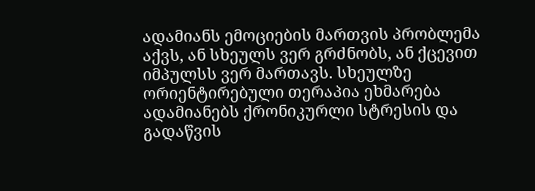ადამიანს ემოციების მართვის პრობლემა აქვს, ან სხეულს ვერ გრძნობს, ან ქცევით იმპულსს ვერ მართავს. სხეულზე ორიენტირებული თერაპია ეხმარება ადამიანებს ქრონიკურლი სტრესის და გადაწვის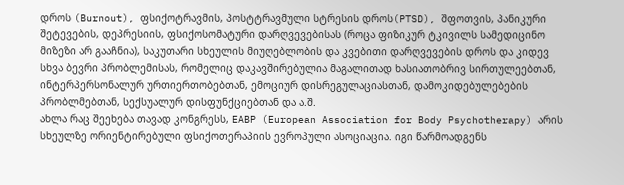დროს (Burnout), ფსიქოტრავმის, პოსტტრავმული სტრესის დროს(PTSD), შფოთვის, პანიკური შეტევების, დეპრესიის, ფსიქოსომატური დარღვევებისას (როცა ფიზიკურ ტკივილს სამედიცინო მიზეზი არ გააჩნია), საკუთარი სხეულის მიუღებლობის და კვებითი დარღვევების დროს და კიდევ სხვა ბევრი პრობლემისას, რომელიც დაკავშირებულია მაგალითად ხასიათობრივ სირთულეებთან, ინტერპერსონალურ ურთიერთობებთან, ემოციურ დისრეგულაციასთან, დამოკიდებულებების პრობლმებთან, სექსუალურ დისფუნქციებთან და ა.შ.
ახლა რაც შეეხება თავად კონგრესს, EABP (European Association for Body Psychotherapy) არის სხეულზე ორიენტირებული ფსიქოთერაპიის ევროპული ასოციაცია. იგი წარმოადგენს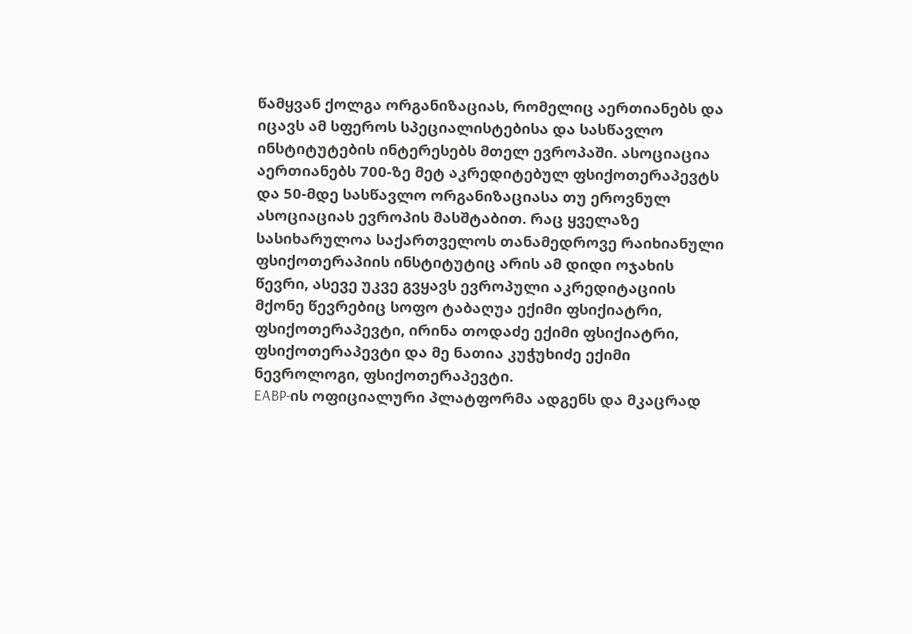წამყვან ქოლგა ორგანიზაციას, რომელიც აერთიანებს და იცავს ამ სფეროს სპეციალისტებისა და სასწავლო ინსტიტუტების ინტერესებს მთელ ევროპაში. ასოციაცია აერთიანებს 700-ზე მეტ აკრედიტებულ ფსიქოთერაპევტს და 50-მდე სასწავლო ორგანიზაციასა თუ ეროვნულ ასოციაციას ევროპის მასშტაბით. რაც ყველაზე სასიხარულოა საქართველოს თანამედროვე რაიხიანული ფსიქოთერაპიის ინსტიტუტიც არის ამ დიდი ოჯახის წევრი, ასევე უკვე გვყავს ევროპული აკრედიტაციის მქონე წევრებიც სოფო ტაბაღუა ექიმი ფსიქიატრი, ფსიქოთერაპევტი, ირინა თოდაძე ექიმი ფსიქიატრი, ფსიქოთერაპევტი და მე ნათია კუჭუხიძე ექიმი ნევროლოგი, ფსიქოთერაპევტი.
EABP-ის ოფიციალური პლატფორმა ადგენს და მკაცრად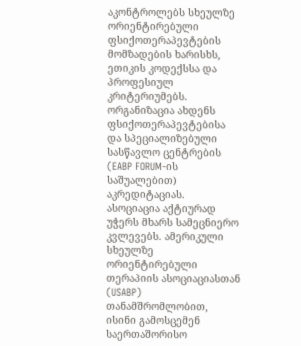აკონტროლებს სხეულზე ორიენტირებული ფსიქოთერაპევტების მომზადების ხარისხს, ეთიკის კოდექსსა და პროფესიულ კრიტერიუმებს. ორგანიზაცია ახდენს ფსიქოთერაპევტებისა და სპეციალიზებული სასწავლო ცენტრების (EABP FORUM-ის საშუალებით) აკრედიტაციას.
ასოციაცია აქტიურად უჭერს მხარს სამეცნიერო კვლევებს. ამერიკული სხეულზე ორიენტირებული თერაპიის ასოციაციასთან (USABP) თანამშრომლობით, ისინი გამოსცემენ საერთაშორისო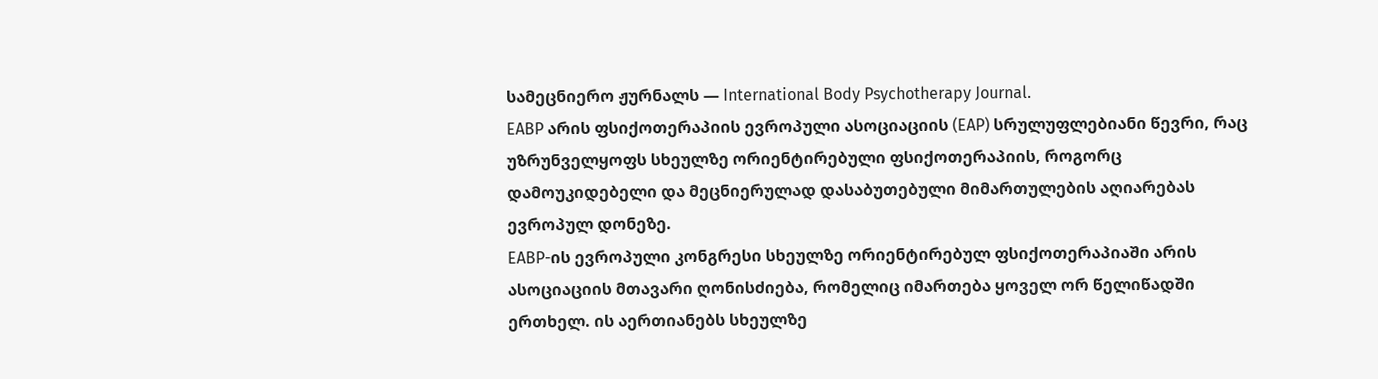სამეცნიერო ჟურნალს — International Body Psychotherapy Journal.
EABP არის ფსიქოთერაპიის ევროპული ასოციაციის (EAP) სრულუფლებიანი წევრი, რაც უზრუნველყოფს სხეულზე ორიენტირებული ფსიქოთერაპიის, როგორც დამოუკიდებელი და მეცნიერულად დასაბუთებული მიმართულების აღიარებას ევროპულ დონეზე.
EABP-ის ევროპული კონგრესი სხეულზე ორიენტირებულ ფსიქოთერაპიაში არის ასოციაციის მთავარი ღონისძიება, რომელიც იმართება ყოველ ორ წელიწადში ერთხელ. ის აერთიანებს სხეულზე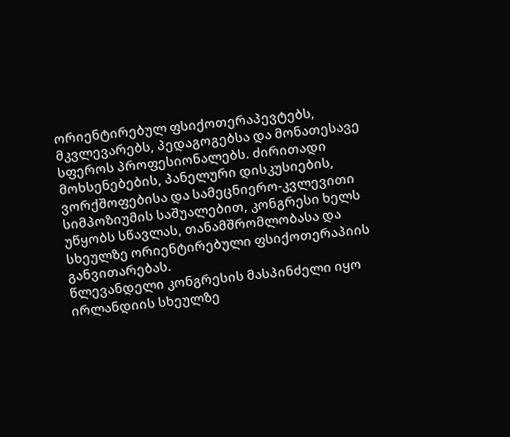ორიენტირებულ ფსიქოთერაპევტებს, მკვლევარებს, პედაგოგებსა და მონათესავე სფეროს პროფესიონალებს. ძირითადი მოხსენებების, პანელური დისკუსიების, ვორქშოფებისა და სამეცნიერო-კვლევითი სიმპოზიუმის საშუალებით, კონგრესი ხელს უწყობს სწავლას, თანამშრომლობასა და სხეულზე ორიენტირებული ფსიქოთერაპიის განვითარებას.
წლევანდელი კონგრესის მასპინძელი იყო ირლანდიის სხეულზე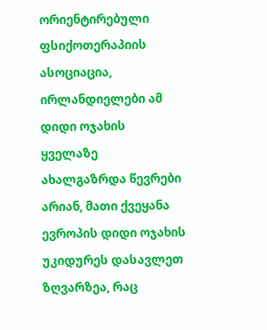ორიენტირებული ფსიქოთერაპიის ასოციაცია, ირლანდიელები ამ დიდი ოჯახის ყველაზე ახალგაზრდა წევრები არიან, მათი ქვეყანა ევროპის დიდი ოჯახის უკიდურეს დასავლეთ ზღვარზეა, რაც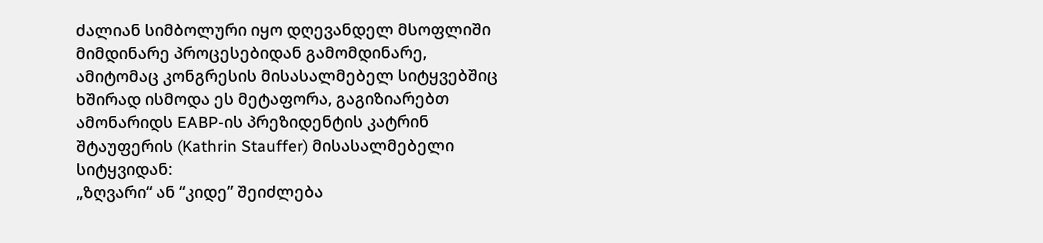ძალიან სიმბოლური იყო დღევანდელ მსოფლიში მიმდინარე პროცესებიდან გამომდინარე, ამიტომაც კონგრესის მისასალმებელ სიტყვებშიც ხშირად ისმოდა ეს მეტაფორა, გაგიზიარებთ ამონარიდს EABP-ის პრეზიდენტის კატრინ შტაუფერის (Kathrin Stauffer) მისასალმებელი სიტყვიდან:
„ზღვარი“ ან “კიდე” შეიძლება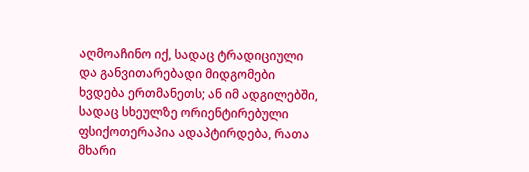აღმოაჩინო იქ, სადაც ტრადიციული და განვითარებადი მიდგომები ხვდება ერთმანეთს; ან იმ ადგილებში, სადაც სხეულზე ორიენტირებული ფსიქოთერაპია ადაპტირდება, რათა მხარი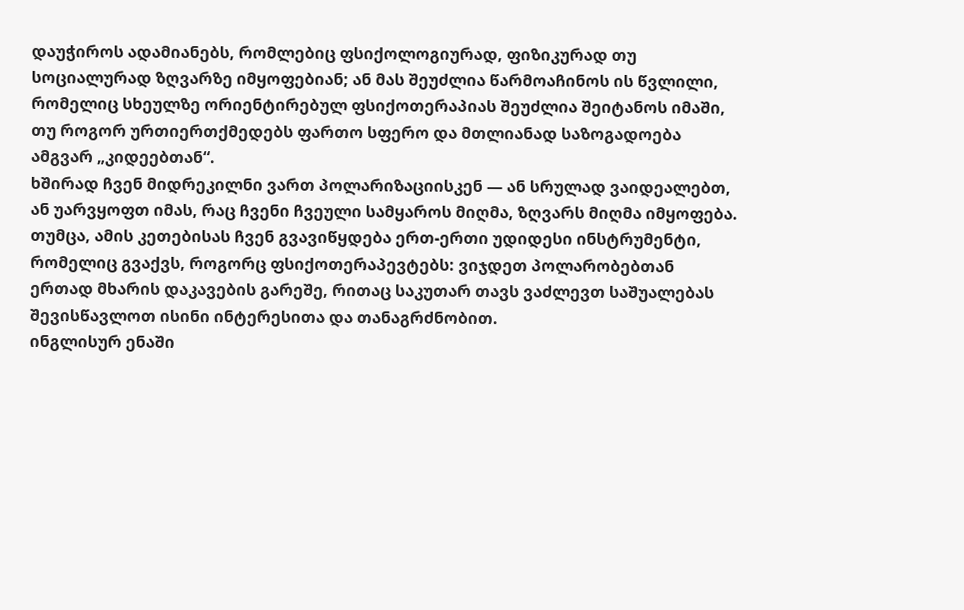დაუჭიროს ადამიანებს, რომლებიც ფსიქოლოგიურად, ფიზიკურად თუ სოციალურად ზღვარზე იმყოფებიან; ან მას შეუძლია წარმოაჩინოს ის წვლილი, რომელიც სხეულზე ორიენტირებულ ფსიქოთერაპიას შეუძლია შეიტანოს იმაში, თუ როგორ ურთიერთქმედებს ფართო სფერო და მთლიანად საზოგადოება ამგვარ „კიდეებთან“.
ხშირად ჩვენ მიდრეკილნი ვართ პოლარიზაციისკენ — ან სრულად ვაიდეალებთ, ან უარვყოფთ იმას, რაც ჩვენი ჩვეული სამყაროს მიღმა, ზღვარს მიღმა იმყოფება. თუმცა, ამის კეთებისას ჩვენ გვავიწყდება ერთ-ერთი უდიდესი ინსტრუმენტი, რომელიც გვაქვს, როგორც ფსიქოთერაპევტებს: ვიჯდეთ პოლარობებთან ერთად მხარის დაკავების გარეშე, რითაც საკუთარ თავს ვაძლევთ საშუალებას შევისწავლოთ ისინი ინტერესითა და თანაგრძნობით.
ინგლისურ ენაში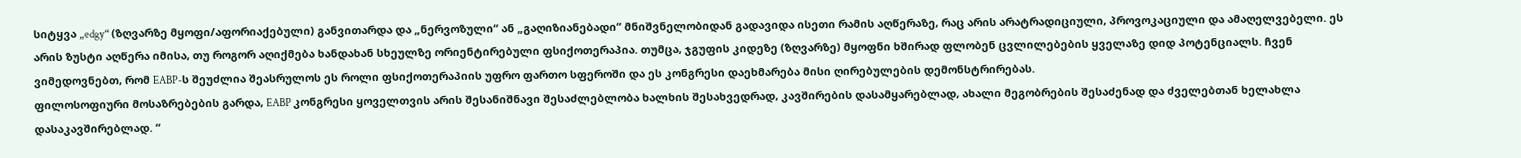სიტყვა „edgy“ (ზღვარზე მყოფი/აფორიაქებული) განვითარდა და „ნერვოზული“ ან „გაღიზიანებადი“ მნიშვნელობიდან გადავიდა ისეთი რამის აღწერაზე, რაც არის არატრადიციული, პროვოკაციული და ამაღელვებელი. ეს არის ზუსტი აღწერა იმისა, თუ როგორ აღიქმება ხანდახან სხეულზე ორიენტირებული ფსიქოთერაპია. თუმცა, ჯგუფის კიდეზე (ზღვარზე) მყოფნი ხშირად ფლობენ ცვლილებების ყველაზე დიდ პოტენციალს. ჩვენ ვიმედოვნებთ, რომ EABP-ს შეუძლია შეასრულოს ეს როლი ფსიქოთერაპიის უფრო ფართო სფეროში და ეს კონგრესი დაეხმარება მისი ღირებულების დემონსტრირებას.
ფილოსოფიური მოსაზრებების გარდა, EABP კონგრესი ყოველთვის არის შესანიშნავი შესაძლებლობა ხალხის შესახვედრად, კავშირების დასამყარებლად, ახალი მეგობრების შესაძენად და ძველებთან ხელახლა დასაკავშირებლად. “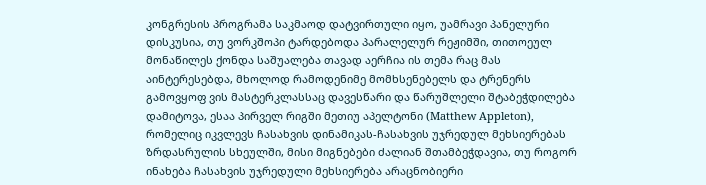კონგრესის პროგრამა საკმაოდ დატვირთული იყო, უამრავი პანელური დისკუსია, თუ ვორკშოპი ტარდებოდა პარალელურ რეჟიმში, თითოეულ მონაწილეს ქონდა საშუალება თავად აერჩია ის თემა რაც მას აინტერესებდა, მხოლოდ რამოდენიმე მომხსენებელს და ტრენერს გამოვყოფ ვის მასტერკლასსაც დავესწარი და წარუშლელი შტაბეჭდილება დამიტოვა, ესაა პირველ რიგში მეთიუ აპელტონი (Matthew Appleton), რომელიც იკვლევს ჩასახვის დინამიკას-ჩასახვის უჯრედულ მეხსიერებას ზრდასრულის სხეულში, მისი მიგნებები ძალიან შთამბეჭდავია, თუ როგორ ინახება ჩასახვის უჯრედული მეხსიერება არაცნობიერი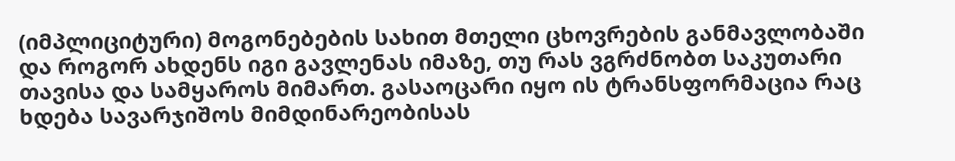(იმპლიციტური) მოგონებების სახით მთელი ცხოვრების განმავლობაში და როგორ ახდენს იგი გავლენას იმაზე, თუ რას ვგრძნობთ საკუთარი თავისა და სამყაროს მიმართ. გასაოცარი იყო ის ტრანსფორმაცია რაც ხდება სავარჯიშოს მიმდინარეობისას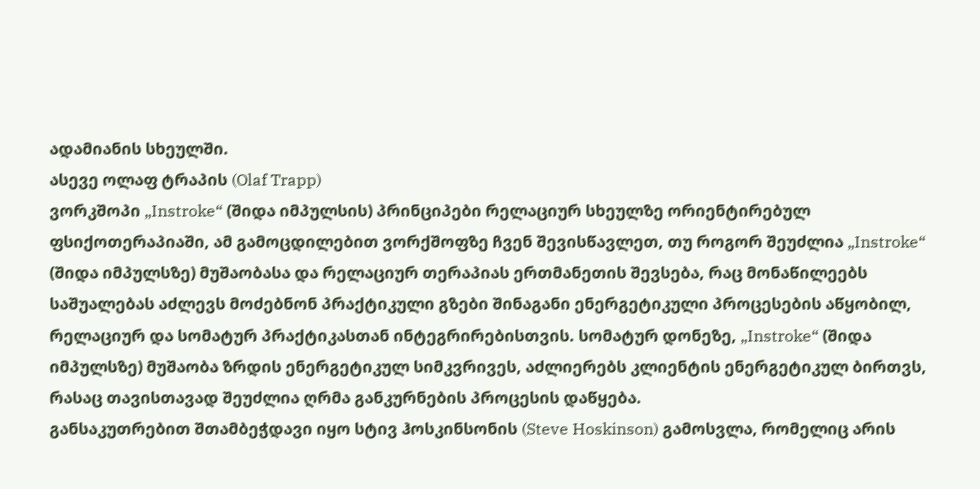ადამიანის სხეულში.
ასევე ოლაფ ტრაპის (Olaf Trapp)
ვორკშოპი „Instroke“ (შიდა იმპულსის) პრინციპები რელაციურ სხეულზე ორიენტირებულ ფსიქოთერაპიაში, ამ გამოცდილებით ვორქშოფზე ჩვენ შევისწავლეთ, თუ როგორ შეუძლია „Instroke“ (შიდა იმპულსზე) მუშაობასა და რელაციურ თერაპიას ერთმანეთის შევსება, რაც მონაწილეებს საშუალებას აძლევს მოძებნონ პრაქტიკული გზები შინაგანი ენერგეტიკული პროცესების აწყობილ, რელაციურ და სომატურ პრაქტიკასთან ინტეგრირებისთვის. სომატურ დონეზე, „Instroke“ (შიდა იმპულსზე) მუშაობა ზრდის ენერგეტიკულ სიმკვრივეს, აძლიერებს კლიენტის ენერგეტიკულ ბირთვს, რასაც თავისთავად შეუძლია ღრმა განკურნების პროცესის დაწყება.
განსაკუთრებით შთამბეჭდავი იყო სტივ ჰოსკინსონის (Steve Hoskinson) გამოსვლა, რომელიც არის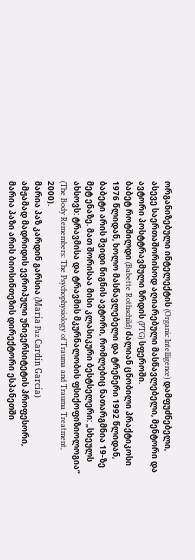ორგანიზებული ინტელექტის (Organic Intelligence) დამფუძნებელი, ასევე საერთაშორისოდ აღიარებული მასწავლებელი, მენტორი და ავტორი პოსტტრავმული ზრდის (PTG) სფეროში.
ბაბეტ როტშილდი (Babette Rothschild) ძალიან ცნობილი პრაქტიკოსი 1976 წლიდან, ხოლო მასწავლებელი და ტრენერი 1992 წლიდან, ბაბეტი არის შვიდი წიგნის ავტორი, რომლებიც ნათარგმნია 19-ზე მეტ ენაზე. მათ შორისაა მისი კლასიკური ბესტსელერი: „სხეულს ახსოვს: ტრავმისა და ტრავმის მკურნალობის ფსიქოფიზიოლოგია“ (The Body Remembers: The Psychophysiology of Trauma and Trauma Treatment, 2000).
მარია პაზ კარდინ გარსია (María Paz Cardín García)
ამჟამად მადრიდის ევროპული უნივერსიტეტის პროფესორი, მარია პაზი არის ბიოსინთეზის დირექტორი ესპანეთში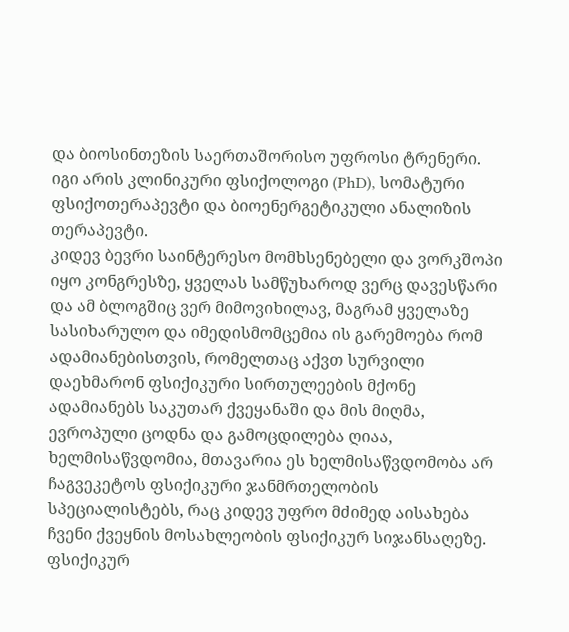და ბიოსინთეზის საერთაშორისო უფროსი ტრენერი. იგი არის კლინიკური ფსიქოლოგი (PhD), სომატური ფსიქოთერაპევტი და ბიოენერგეტიკული ანალიზის თერაპევტი.
კიდევ ბევრი საინტერესო მომხსენებელი და ვორკშოპი იყო კონგრესზე, ყველას სამწუხაროდ ვერც დავესწარი და ამ ბლოგშიც ვერ მიმოვიხილავ, მაგრამ ყველაზე სასიხარულო და იმედისმომცემია ის გარემოება რომ ადამიანებისთვის, რომელთაც აქვთ სურვილი დაეხმარონ ფსიქიკური სირთულეების მქონე ადამიანებს საკუთარ ქვეყანაში და მის მიღმა, ევროპული ცოდნა და გამოცდილება ღიაა, ხელმისაწვდომია, მთავარია ეს ხელმისაწვდომობა არ ჩაგვეკეტოს ფსიქიკური ჯანმრთელობის სპეციალისტებს, რაც კიდევ უფრო მძიმედ აისახება ჩვენი ქვეყნის მოსახლეობის ფსიქიკურ სიჯანსაღეზე.
ფსიქიკურ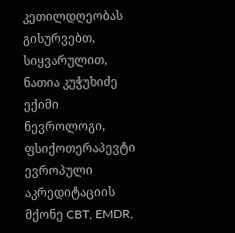კეთილდღეობას გისურვებთ,
სიყვარულით,
ნათია კუჭუხიძე ექიმი ნევროლოგი, ფსიქოთერაპევტი ევროპული აკრედიტაციის მქონე CBT, EMDR,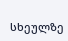სხეულზე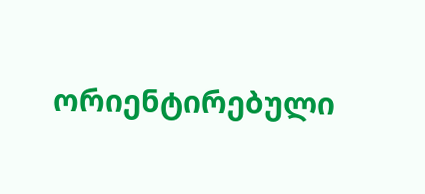ორიენტირებული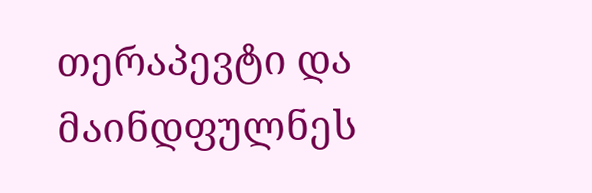თერაპევტი და მაინდფულნეს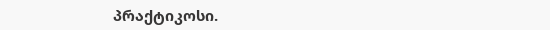პრაქტიკოსი.